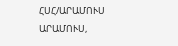ՀՍՀ/ԱՐԱՄՈՒՍ
ԱՐԱՄՈՒՍ,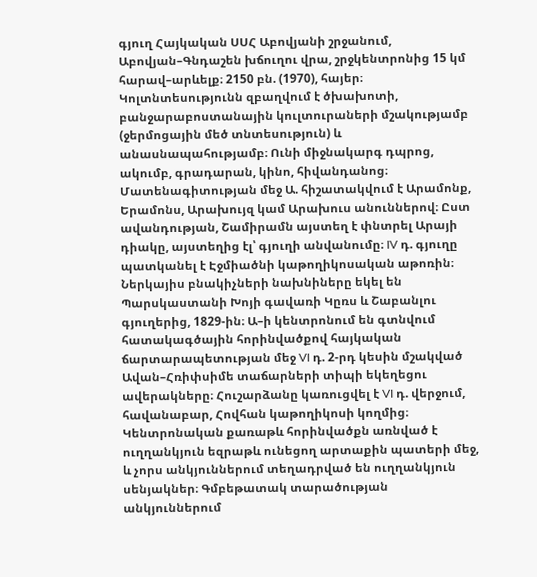գյուղ Հայկական ՍՍՀ Աբովյանի շրջանում, Աբովյան–Գնդաշեն խճուղու վրա, շրջկենտրոնից 15 կմ հարավ–արևելք։ 2150 բն. (1970), հայեր։ Կոլտնտեսությունն զբաղվում է ծխախոտի, բանջարաբոստանային կուլտուրաների մշակությամբ (ջերմոցային մեծ տնտեսություն) և անասնապահությամբ։ Ունի միջնակարգ դպրոց, ակումբ, գրադարան, կինո, հիվանդանոց։ Մատենագիտության մեջ Ա. հիշատակվում է Արամոնք, Երամոնս, Արախույզ կամ Արախուս անուններով։ Ըստ ավանդության, Շամիրամն այստեղ է փնտրել Արայի դիակը, այստեղից էլ՝ գյուղի անվանումը։ IV դ. գյուղը պատկանել է Էջմիածնի կաթողիկոսական աթոռին։ Ներկայիս բնակիչների նախնիները եկել են Պարսկաստանի Խոյի գավառի Կըռս և Շաբանլու գյուղերից, 1829-ին։ Ա–ի կենտրոնում են գտնվում հատակագծային հորինվածքով հայկական ճարտարապետության մեջ VI դ. 2-րդ կեսին մշակված Ավան–Հռիփսիմե տաճարների տիպի եկեղեցու ավերակները։ Հուշարձանը կառուցվել է VI դ. վերջում, հավանաբար, Հովհան կաթողիկոսի կողմից։ Կենտրոնական քառաթև հորինվածքն առնված է ուղղանկյուն եզրաթև ունեցող արտաքին պատերի մեջ, և չորս անկյուններում տեղադրված են ուղղանկյուն սենյակներ։ Գմբեթատակ տարածության անկյուններում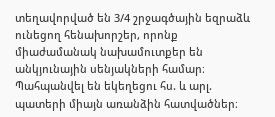տեղավորված են 3/4 շրջագծային եզրաձև ունեցող հենախորշեր, որոնք միաժամանակ նախամուտքեր են անկյունային սենյակների համար։ Պահպանվել են եկեղեցու հս. և արլ. պատերի միայն առանձին հատվածներ։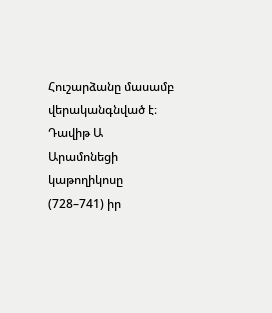Հուշարձանը մասամբ վերականգնված է։ Դավիթ Ա Արամոնեցի կաթողիկոսը (728–741) իր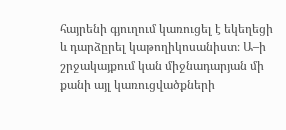հայրենի գյուղում կառուցել է եկեղեցի և դարձըրել կաթողիկոսանիստ։ Ա–ի շրջակայքում կան միջնադարյան մի քանի այլ կառուցվածքների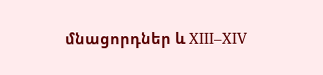մնացորդներ և XIII–XIV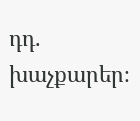դդ. խաչքարեր։